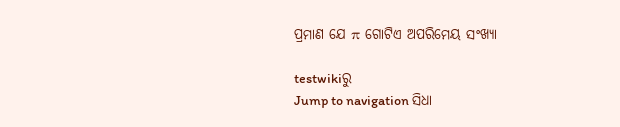ପ୍ରମାଣ ଯେ π ଗୋଟିଏ ଅପରିମେୟ ସଂଖ୍ୟା

testwikiରୁ
Jump to navigation ସିଧା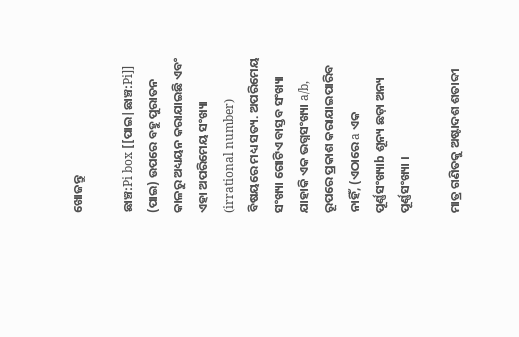ଖୋଜନ୍ତୁ

ଛାଞ୍ଚ:Pi box [[ପାଇ|ଛାଞ୍ଚ:Pi]] (ପାଇ) ଉପରେ ବହୁ ପୁରାତନ କାଳରୁ ଅଧ୍ୟୟନ କରାଯାଇଛି ଏବଂ ଏହା ଅପରିମେୟ ସଂଖ୍ୟା (irrational number) ବିଷୟରେ ମଧ୍ୟ ସତ୍ୟ. ଅପରିମେୟ ସଂଖ୍ୟା ଗୋଟିଏ ବାସ୍ତବ ସଂଖ୍ୟା ଯାହାକି ଏକ ଭଗ୍ନସଂଖ୍ୟା a/b, ରୂପରେ ପ୍ରକାଶ କରାଯାଇପାରିବ ନାହିଁ, (ଏଠାରେ a ଏକ ପୂର୍ଣ୍ଣସଂଖ୍ୟାb ଶୂନ୍ୟ ଛଡ଼ା ଅନ୍ୟ ପୂର୍ଣ୍ଣସଂଖ୍ୟା ।

ମାତ୍ର ଗଣିତକୁ ଅଷ୍ଟାଦଶ ଶତାବ୍ଦୀ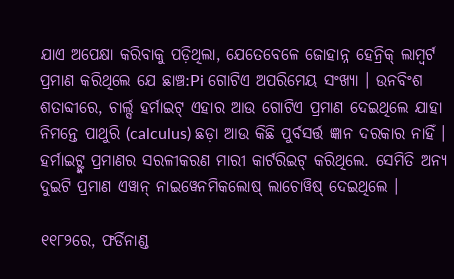ଯାଏ ଅପେକ୍ଷା କରିବାକୁ ପଡ଼ିଥିଲା, ଯେତେବେଳେ ଜୋହାନ୍ନ ହେନ୍ରିକ୍ ଲାମ୍ବର୍ଟ ପ୍ରମାଣ କରିଥିଲେ ଯେ ଛାଞ୍ଚ:Pi ଗୋଟିଏ ଅପରିମେୟ ସଂଖ୍ୟା । ଉନବିଂଶ ଶତାବ୍ଦୀରେ, ଚାର୍ଲ୍ସ ହର୍ମାଇଟ୍ ଏହାର ଆଉ ଗୋଟିଏ ପ୍ରମାଣ ଦେଇଥିଲେ ଯାହା ନିମନ୍ତେ ପାଥୁରି (calculus) ଛଡ଼ା ଆଉ କିଛି ପୁର୍ବସର୍ତ୍ତ ଜ୍ଞାନ ଦରକାର ନାହିଁ । ହର୍ମାଇଟ୍ଙ୍କ ପ୍ରମାଣର ସରଳୀକରଣ ମାରୀ କାର୍ଟରିଇଟ୍ କରିଥିଲେ. ସେମିତି ଅନ୍ୟ ଦୁଇଟି ପ୍ରମାଣ ଏୱାନ୍ ନାଇୱେନମିକଲୋଷ୍ ଲାଚୋୱିଷ୍ ଦେଇଥିଲେ ।

୧୧୮୨ରେ, ଫର୍ଡିନାଣ୍ଡ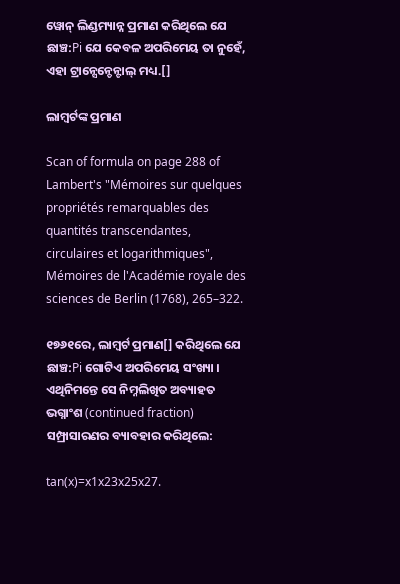ୱୋନ୍ ଲିଣ୍ଡମ୍ୟାନ୍ନ ପ୍ରମାଣ କରିଥିଲେ ଯେ ଛାଞ୍ଚ:Pi ଯେ କେବଳ ଅପରିମେୟ ତା ନୁହେଁ, ଏହା ଟ୍ରାନ୍ସେନ୍ଡେନ୍ଟାଲ୍ ମଧ୍ୟ.[]

ଲାମ୍ବର୍ଟଙ୍କ ପ୍ରମାଣ

Scan of formula on page 288 of Lambert's "Mémoires sur quelques propriétés remarquables des quantités transcendantes, circulaires et logarithmiques", Mémoires de l'Académie royale des sciences de Berlin (1768), 265–322.

୧୭୬୧ରେ, ଲାମ୍ବର୍ଟ ପ୍ରମାଣ[] କରିଥିଲେ ଯେ ଛାଞ୍ଚ:Pi ଗୋଟିଏ ଅପରିମେୟ ସଂଖ୍ୟା । ଏଥିନିମନ୍ତେ ସେ ନିମ୍ନଲିଖିତ ଅବ୍ୟାହତ ଭଗ୍ନାଂଶ (continued fraction) ସମ୍ପ୍ରାସାରଣର ବ୍ୟାବହାର କରିଥିଲେ:

tan(x)=x1x23x25x27.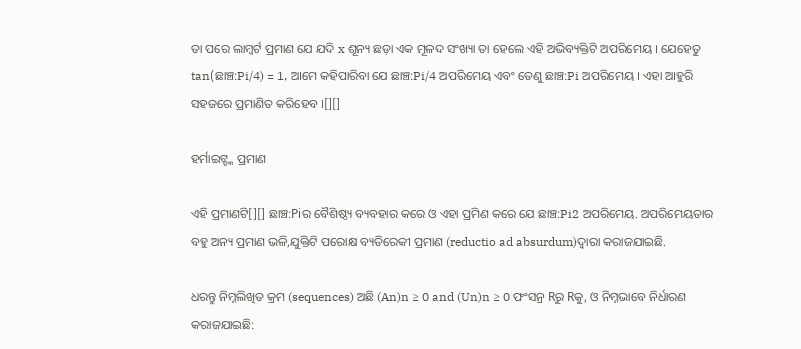ତା ପରେ ଲାମ୍ବର୍ଟ ପ୍ରମାଣ ଯେ ଯଦି x ଶୂନ୍ୟ ଛଡ଼ା ଏକ ମୂଳଦ ସଂଖ୍ୟା ତା ହେଲେ ଏହି ଅଭିବ୍ୟକ୍ତିଟି ଅପରିମେୟ । ଯେହେତୁ tan(ଛାଞ୍ଚ:Pi/4) = 1, ଆମେ କହିପାରିବା ଯେ ଛାଞ୍ଚ:Pi/4 ଅପରିମେୟ ଏବଂ ତେଣୁ ଛାଞ୍ଚ:Pi ଅପରିମେୟ । ଏହା ଆହୁରି ସହଜରେ ପ୍ରମାଣିତ କରିହେବ ।[][]

ହର୍ମାଇଟ୍ଙ୍କ ପ୍ରମାଣ

ଏହି ପ୍ରମାଣଟି[][] ଛାଞ୍ଚ:Piର ବୈଶିଷ୍ଠ୍ୟ ବ୍ୟବହାର କରେ ଓ ଏହା ପ୍ରମିଣ କରେ ଯେ ଛାଞ୍ଚ:Pi2 ଅପରିମେୟ. ଅପରିମେୟତାର ବହୁ ଅନ୍ୟ ପ୍ରମାଣ ଭଳି,ଯୁକ୍ତିଟି ପରୋକ୍ଷ ବ୍ୟତିରେକୀ ପ୍ରମାଣ (reductio ad absurdum)ଦ୍ୱାରା କରାଜଯାଇଛି.

ଧରନ୍ତୁ ନିମ୍ନଲିଖିତ କ୍ରମ (sequences) ଅଛି (An)n ≥ 0 and (Un)n ≥ 0 ଫଂସନ୍ର Rରୁ Rକୁ, ଓ ନିମ୍ନଭାବେ ନିର୍ଧାରଣ କରାଜଯାଇଛି: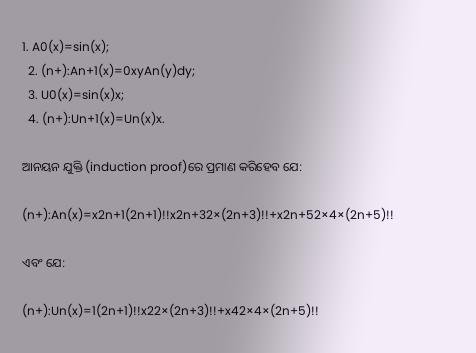1. A0(x)=sin(x);
  2. (n+):An+1(x)=0xyAn(y)dy;
  3. U0(x)=sin(x)x;
  4. (n+):Un+1(x)=Un(x)x.

ଆନୟନ ଯୁକ୍ତି (induction proof)ରେ ପ୍ରମାଣ କରିହେବ ଯେ:

(n+):An(x)=x2n+1(2n+1)!!x2n+32×(2n+3)!!+x2n+52×4×(2n+5)!!

ଏବଂ ଯେ:

(n+):Un(x)=1(2n+1)!!x22×(2n+3)!!+x42×4×(2n+5)!!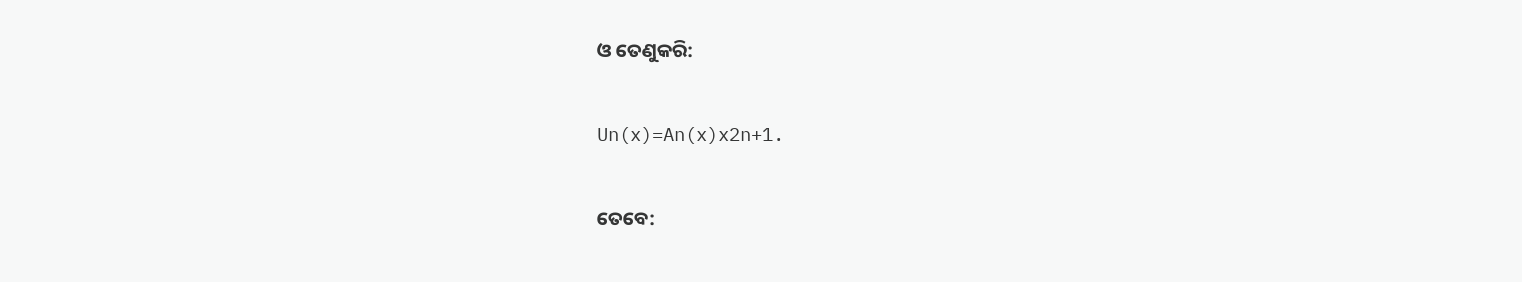ଓ ତେଣୁକରି:

Un(x)=An(x)x2n+1.

ତେବେ: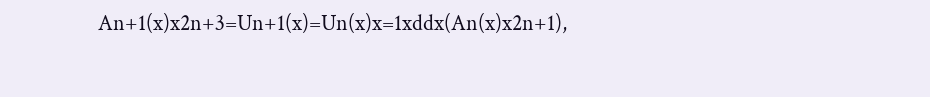An+1(x)x2n+3=Un+1(x)=Un(x)x=1xddx(An(x)x2n+1),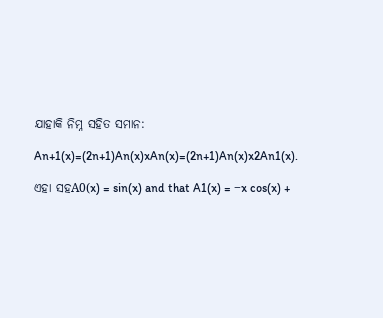ଯାହାକି ନିମ୍ନ ସହିତ ସମାନ:

An+1(x)=(2n+1)An(x)xAn(x)=(2n+1)An(x)x2An1(x).

ଏହା ସହA0(x) = sin(x) and that A1(x) = −x cos(x) +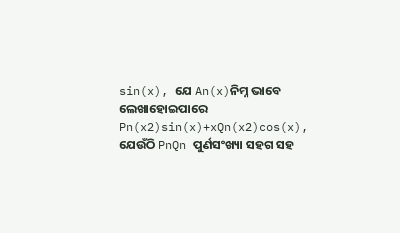sin(x), ଯେ An(x)ନିମ୍ନ ଭାବେ ଲେଖାହୋଇପାରେ Pn(x2)sin(x)+xQn(x2)cos(x), ଯେଉଁଠି PnQn ପୁର୍ଣସଂଖ୍ୟା ସହଗ ସହ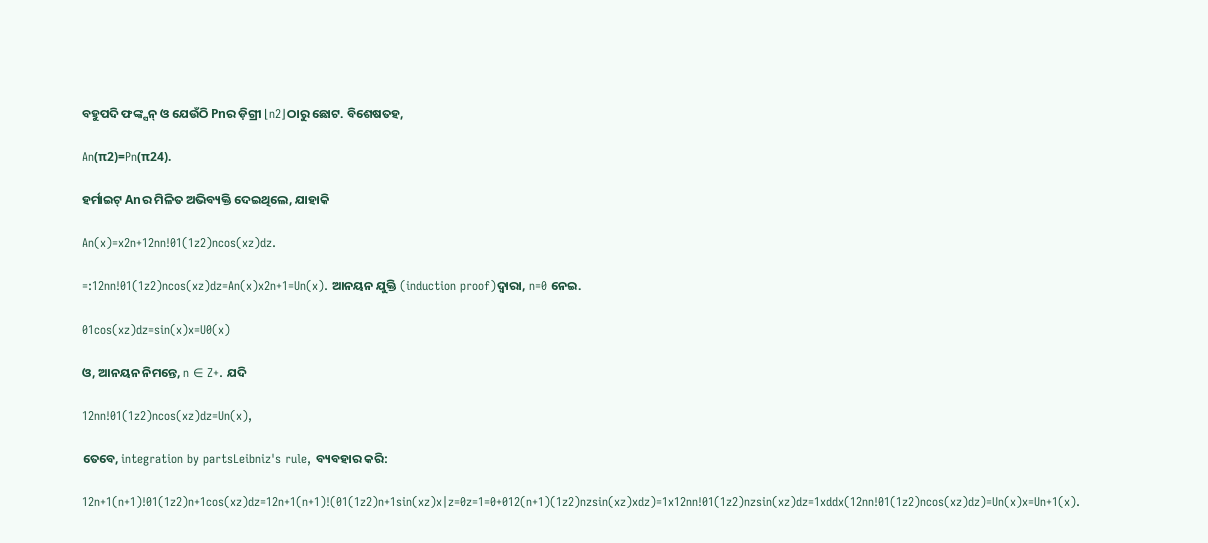ବହୁପଦି ଫଙ୍କ୍ସନ୍ ଓ ଯେଉଁଠି Pnର ଡ଼ିଗ୍ରୀ ⌊n2⌋ଠାରୁ ଛୋଟ. ବିଶେଷତହ,

An(π2)=Pn(π24).

ହର୍ମାଇଟ୍ Anର ମିଳିତ ଅଭିବ୍ୟକ୍ତି ଦେଇଥିଲେ, ଯାହାକି

An(x)=x2n+12nn!01(1z2)ncos(xz)dz.

=:12nn!01(1z2)ncos(xz)dz=An(x)x2n+1=Un(x). ଆନୟନ ଯୁକ୍ତି (induction proof)ଦ୍ୱାରା, n=0 ନେଇ.

01cos(xz)dz=sin(x)x=U0(x)

ଓ, ଆନୟନ ନିମନ୍ତେ, n ∈ Z+. ଯଦି

12nn!01(1z2)ncos(xz)dz=Un(x),

ତେବେ, integration by partsLeibniz's rule, ବ୍ୟବହାର କରି:

12n+1(n+1)!01(1z2)n+1cos(xz)dz=12n+1(n+1)!(01(1z2)n+1sin(xz)x|z=0z=1=0+012(n+1)(1z2)nzsin(xz)xdz)=1x12nn!01(1z2)nzsin(xz)dz=1xddx(12nn!01(1z2)ncos(xz)dz)=Un(x)x=Un+1(x).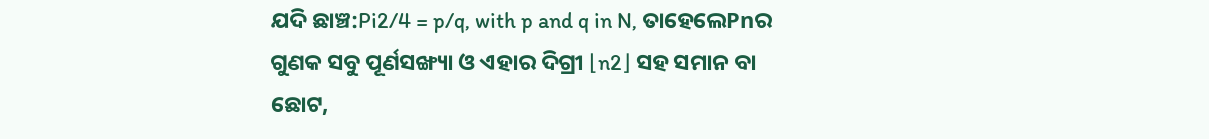ଯଦି ଛାଞ୍ଚ:Pi2/4 = p/q, with p and q in N, ତାହେଲେPnର ଗୁଣକ ସବୁ ପୂର୍ଣସଙ୍ଖ୍ୟା ଓ ଏହାର ଦିଗ୍ରୀ ⌊n2⌋ ସହ ସମାନ ବା ଛୋଟ,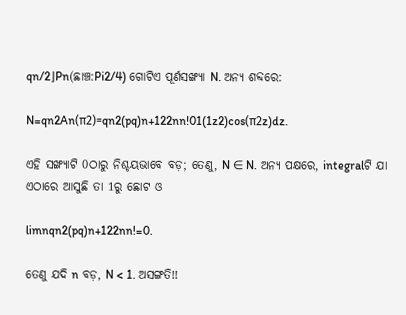qn/2⌋Pn(ଛାଞ୍ଚ:Pi2/4) ଗୋଟିଏ ପୂର୍ଣସଙ୍ଖ୍ୟା N. ଅନ୍ୟ ଶବ୍ଦରେ:

N=qn2An(π2)=qn2(pq)n+122nn!01(1z2)cos(π2z)dz.

ଏହି ସଙ୍ଖ୍ୟାଟି 0ଠାରୁ ନିଶ୍ଚୟଭାବେ ବଡ଼; ତେଣୁ, N ∈ N. ଅନ୍ୟ ପକ୍ଷରେ, integralଟି ଯା ଏଠାରେ ଆସୁଛି ତା 1ରୁ ଛୋଟ ଓ

limnqn2(pq)n+122nn!=0.

ତେଣୁ ଯଦି n ବଡ଼, N < 1. ଅସଙ୍ଗତି!!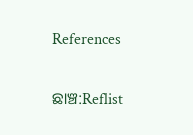References

ଛାଞ୍ଚ:Reflist